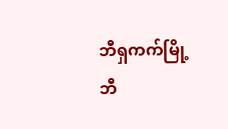ဘီရှကက်မြို့
ဘီ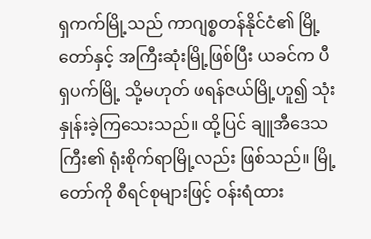ရှကက်မြို့သည် ကာဂျစ္စတန်နိုင်ငံ၏ မြို့တော်နှင့် အကြီးဆုံးမြို့ဖြစ်ပြီး ယခင်က ပီရှပက်မြို့ သို့မဟုတ် ဖရန်ဇယ်မြို့ဟူ၍ သုံးနှုန်းခဲ့ကြသေးသည်။ ထို့ပြင် ချူအီဒေသကြီး၏ ရုံးစိုက်ရာမြို့လည်း ဖြစ်သည်။ မြို့တော်ကို စီရင်စုများဖြင့် ဝန်းရံထား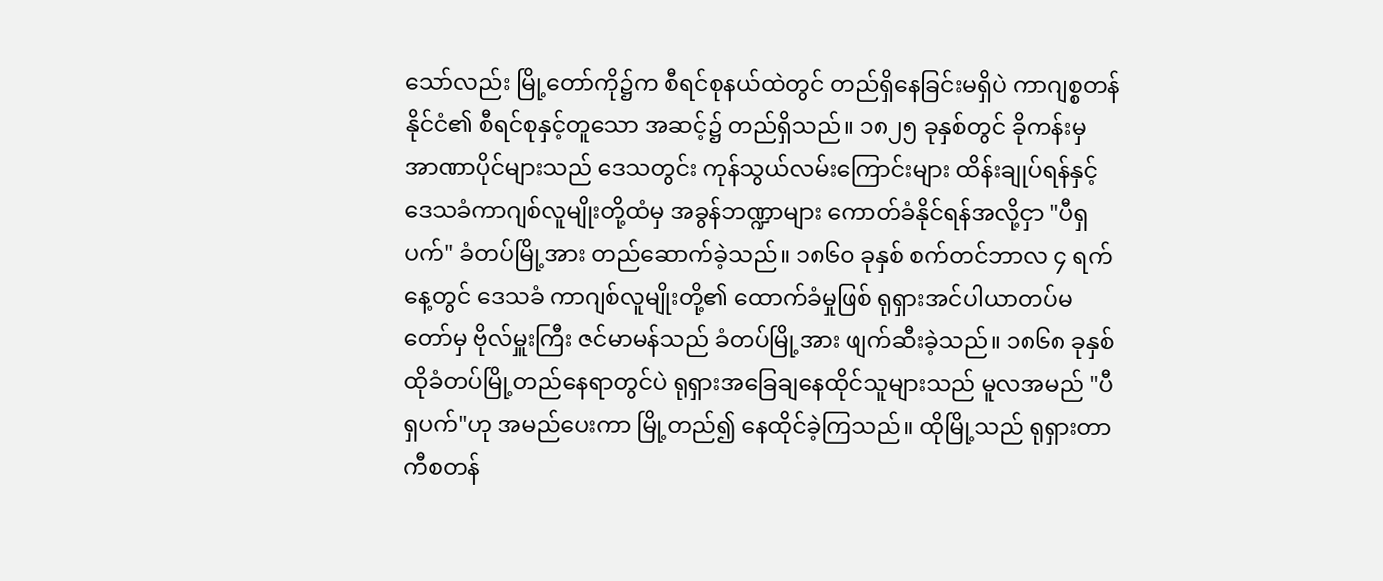သော်လည်း မြို့တော်ကို၌က စီရင်စုနယ်ထဲတွင် တည်ရှိနေခြင်းမရှိပဲ ကာဂျစ္စတန်နိုင်ငံ၏ စီရင်စုနှင့်တူသော အဆင့်၌ တည်ရှိသည်။ ၁၈၂၅ ခုနှစ်တွင် ခိုကန်းမှ အာဏာပိုင်များသည် ဒေသတွင်း ကုန်သွယ်လမ်းကြောင်းများ ထိန်းချုပ်ရန်နှင့် ဒေသခံကာဂျစ်လူမျိုးတို့ထံမှ အခွန်ဘဏ္ဍာများ ကောတ်ခံနိုင်ရန်အလို့ငှာ "ပီရှပက်" ခံတပ်မြို့အား တည်ဆောက်ခဲ့သည်။ ၁၈၆၀ ခုနှစ် စက်တင်ဘာလ ၄ ရက်နေ့တွင် ဒေသခံ ကာဂျစ်လူမျိုးတို့၏ ထောက်ခံမှုဖြစ် ရုရှားအင်ပါယာတပ်မတော်မှ ဗိုလ်မှူးကြီး ဇင်မာမန်သည် ခံတပ်မြို့အား ဖျက်ဆီးခဲ့သည်။ ၁၈၆၈ ခုနှစ် ထိုခံတပ်မြို့တည်နေရာတွင်ပဲ ရုရှားအခြေချနေထိုင်သူများသည် မူလအမည် "ပီရှပက်"ဟု အမည်ပေးကာ မြို့တည်၍ နေထိုင်ခဲ့ကြသည်။ ထိုမြို့သည် ရုရှားတာကီစတန်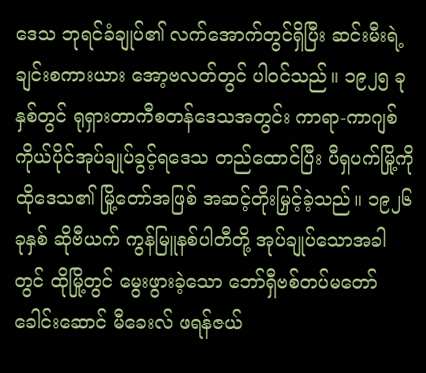ဒေသ ဘုရင်ခံချုပ်၏ လက်အောက်တွင်ရှိပြီး ဆင်းမီးရဲ့ချင်းစကားယား အော့ဗလတ်တွင် ပါဝင်သည်။ ၁၉၂၅ ခုနှစ်တွင် ရုရှားတာကီစတန်ဒေသအတွင်း ကာရာ-ကာဂျစ် ကိုယ်ပိုင်အုပ်ချုပ်ခွင့်ရဒေသ တည်ထောင်ပြီး ပီရှပက်မြို့ကို ထိုဒေသ၏ မြို့တော်အဖြစ် အဆင့်တိုးမြှင့်ခဲ့သည်။ ၁၉၂၆ ခုနှစ် ဆိုဗီယက် ကွန်မြူနစ်ပါတီတို့ အုပ်ချုပ်သောအခါတွင် ထိုမြို့တွင် မွေးဖွားခဲ့သော ဘော်ရှီဗစ်တပ်မတော်ခေါင်းဆောင် မီခေးလ် ဖရန်ဇယ်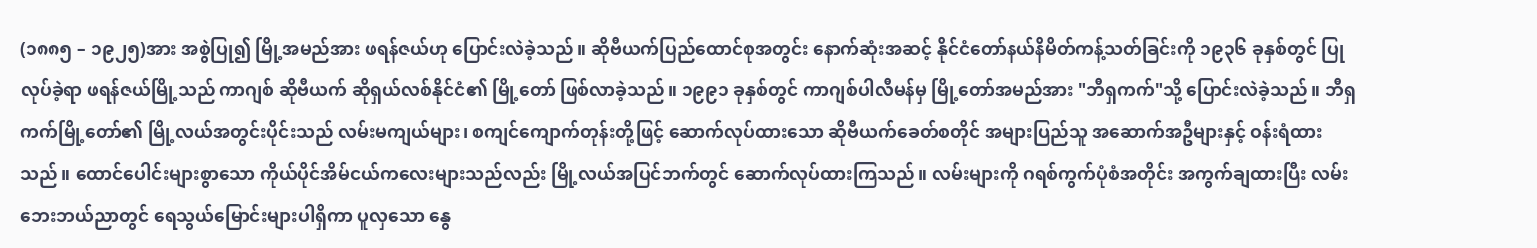(၁၈၈၅ – ၁၉၂၅)အား အစွဲပြု၍ မြို့အမည်အား ဖရန်ဇယ်ဟု ပြောင်းလဲခဲ့သည်။ ဆိုဗီယက်ပြည်ထောင်စုအတွင်း နောက်ဆုံးအဆင့် နိုင်ငံတော်နယ်နိမိတ်ကန့်သတ်ခြင်းကို ၁၉၃၆ ခုနှစ်တွင် ပြုလုပ်ခဲ့ရာ ဖရန်ဇယ်မြို့သည် ကာဂျစ် ဆိုဗီယက် ဆိုရှယ်လစ်နိုင်ငံ၏ မြို့တော် ဖြစ်လာခဲ့သည်။ ၁၉၉၁ ခုနှစ်တွင် ကာဂျစ်ပါလီမန်မှ မြို့တော်အမည်အား "ဘီရှကက်"သို့ ပြောင်းလဲခဲ့သည်။ ဘီရှကက်မြို့တော်၏ မြို့လယ်အတွင်းပိုင်းသည် လမ်းမကျယ်များ၊ စကျင်ကျောက်တုန်းတို့ဖြင့် ဆောက်လုပ်ထားသော ဆိုဗီယက်ခေတ်စတိုင် အများပြည်သူ အဆောက်အဦများနှင့် ဝန်းရံထားသည်။ ထောင်ပေါင်းများစွာသော ကိုယ်ပိုင်အိမ်ငယ်ကလေးများသည်လည်း မြို့လယ်အပြင်ဘက်တွင် ဆောက်လုပ်ထားကြသည်။ လမ်းများကို ဂရစ်ကွက်ပုံစံအတိုင်း အကွက်ချထားပြီး လမ်းဘေးဘယ်ညာတွင် ရေသွယ်မြောင်းများပါရှိကာ ပူလှသော နွေ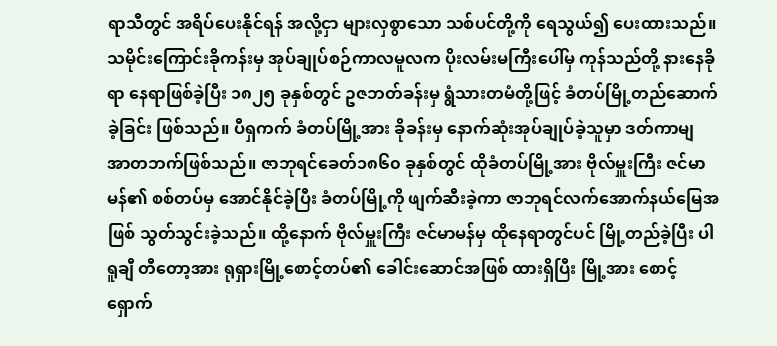ရာသီတွင် အရိပ်ပေးနိုင်ရန် အလို့ငှာ များလှစွာသော သစ်ပင်တို့ကို ရေသွယ်၍ ပေးထားသည်။ သမိုင်းကြောင်းခိုကန်းမှ အုပ်ချုပ်စဉ်ကာလမူလက ပိုးလမ်းမကြီးပေါ်မှ ကုန်သည်တို့ နားနေခိုရာ နေရာဖြစ်ခဲ့ပြီး ၁၈၂၅ ခုနှစ်တွင် ဥဇဘတ်ခန်းမှ ရွံသားတမံတို့ဖြင့် ခံတပ်မြို့တည်ဆောက်ခဲ့ခြင်း ဖြစ်သည်။ ပီရှကက် ခံတပ်မြို့အား ခိုခန်းမှ နောက်ဆုံးအုပ်ချုပ်ခဲ့သူမှာ ဒတ်ကာမျ အာတဘက်ဖြစ်သည်။ ဇာဘုရင်ခေတ်၁၈၆၀ ခုနှစ်တွင် ထိုခံတပ်မြို့အား ဗိုလ်မှူးကြီး ဇင်မာမန်၏ စစ်တပ်မှ အောင်နိုင်ခဲ့ပြီး ခံတပ်မြို့ကို ဖျက်ဆီးခဲ့ကာ ဇာဘုရင်လက်အောက်နယ်မြေအဖြစ် သွတ်သွင်းခဲ့သည်။ ထို့နောက် ဗိုလ်မှူးကြီး ဇင်မာမန်မှ ထိုနေရာတွင်ပင် မြို့တည်ခဲ့ပြီး ပါရူချီ တီတော့အား ရုရှားမြို့စောင့်တပ်၏ ခေါင်းဆောင်အဖြစ် ထားရှိပြီး မြို့အား စောင့်ရှောက်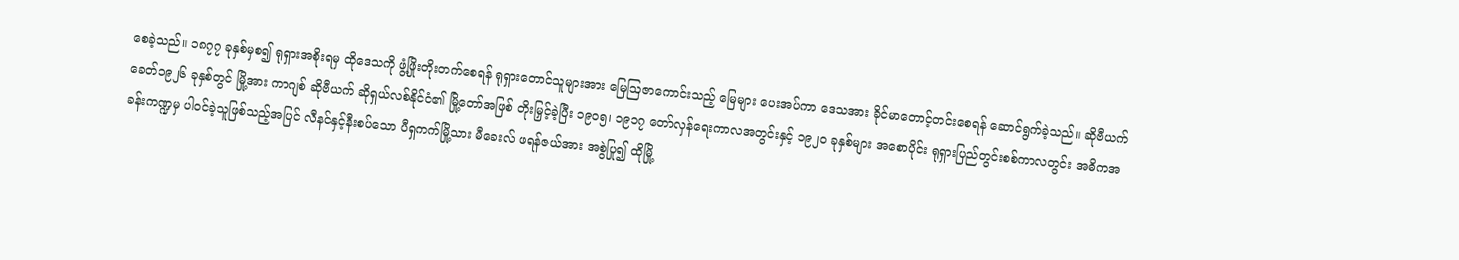စေခဲ့သည်။ ၁၈၇၇ ခုနှစ်မှစ၍ ရုရှားအစိုးရမှ ထိုဒေသကို ဖွံ့ဖြိုးတိုးတက်စေရန် ရုရှားတောင်သူများအား မြေဩဇာကောင်းသည့် မြေများ ပေးအပ်ကာ ဒေသအား ခိုင်မာတောင့်တင်းစေရန် ဆောင်ရွက်ခဲ့သည်။ ဆိုဗီယက်ခေတ်၁၉၂၆ ခုနှစ်တွင် မြို့အား ကာဂျစ် ဆိုဗီယက် ဆိုရှယ်လစ်နိုင်ငံ၏ မြို့တော်အဖြစ် တိုးမြှင့်ခဲ့ပြီး ၁၉၀၅၊ ၁၉၁၇ တော်လှန်ရေးကာလအတွင်းနှင့် ၁၉၂၀ ခုနှစ်များ အစောပိုင်း ရုရှားပြည်တွင်းစစ်ကာလတွင်း အဓိကအခန်းကဏ္ဍမှ ပါဝင်ခဲ့သူဖြစ်သည့်အပြင် လီနင်နှင့်နီးစပ်သော ပီရှကက်မြို့သား မီခေးလ် ဖရန်ဇယ်အား အစွဲပြု၍ ထိုမြို့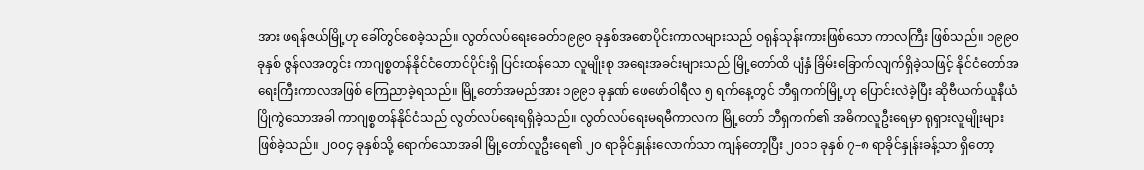အား ဖရန်ဇယ်မြို့ဟု ခေါ်တွင်စေခဲ့သည်။ လွတ်လပ်ရေးခေတ်၁၉၉၀ ခုနှစ်အစောပိုင်းကာလများသည် ဝရုန်သုန်းကားဖြစ်သော ကာလကြီး ဖြစ်သည်။ ၁၉၉၀ ခုနှစ် ဇွန်လအတွင်း ကာဂျစ္စတန်နိုင်ငံတောင်ပိုင်းရှိ ပြင်းထန်သော လူမျိုးစု အရေးအခင်းများသည် မြို့တော်ထိ ပျံနှံ ခြိမ်းခြောက်လျက်ရှိခဲ့သဖြင့် နိုင်ငံတော်အရေးကြီးကာလအဖြစ် ကြေညာခဲ့ရသည်။ မြို့တော်အမည်အား ၁၉၉၁ ခုနှဏ် ဖေဖော်ဝါရီလ ၅ ရက်နေ့တွင် ဘီရှကက်မြို့ဟု ပြောင်းလဲခဲ့ပြီး ဆိုဗီယက်ယူနီယံ ပြိုကွဲသောအခါ ကာဂျစ္စတန်နိုင်ငံသည် လွတ်လပ်ရေးရရှိခဲ့သည်။ လွတ်လပ်ရေးမရမီကာလက မြို့တော် ဘီရှကက်၏ အဓိကလူဦးရေမှာ ရုရှားလူမျိုးများ ဖြစ်ခဲ့သည်။ ၂၀၀၄ ခုနှစ်သို့ ရောက်သောအခါ မြို့တော်လူဦးရေ၏ ၂၀ ရာခိုင်နှုန်းလောက်သာ ကျန်တော့ပြီး ၂၀၁၁ ခုနှစ် ၇–၈ ရာခိုင်နှုန်းခန့်သာ ရှိတော့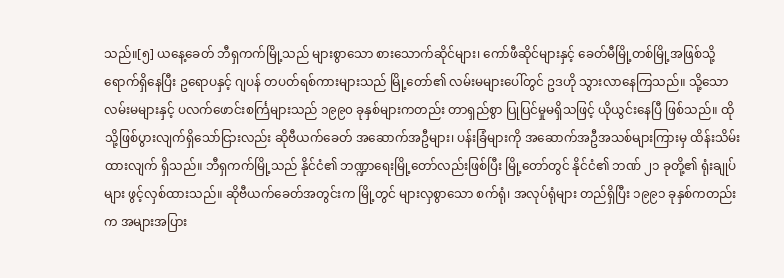သည်။[၅] ယနေ့ခေတ် ဘီရှကက်မြို့သည် များစွာသော စားသောက်ဆိုင်များ၊ ကော်ဖီဆိုင်များနှင့် ခေတ်မီမြို့တစ်မြို့အဖြစ်သို့ ရောက်ရှိနေပြီး ဥရောပနှင့် ဂျပန် တပတ်ရစ်ကားများသည် မြို့တော်၏ လမ်းမများပေါ်တွင် ဥဒဟို သွားလာနေကြသည်။ သို့သော လမ်းမများနှင့် ပလက်ဖောင်းစင်္ကြများသည် ၁၉၉၀ ခုနှစ်များကတည်း တာရှည်စွာ ပြုပြင်မှုမရှိသဖြင့် ယိုယွင်းနေပြီ ဖြစ်သည်။ ထိုသို့ဖြစ်ပွားလျက်ရှိသော်ငြားလည်း ဆိုဗီယက်ခေတ် အဆောက်အဦများ၊ ပန်းခြံများကို အဆောက်အဦအသစ်များကြားမှ ထိန်းသိမ်းထားလျက် ရှိသည်။ ဘီရှကက်မြို့သည် နိုင်ငံ၏ ဘဏ္ဍာရေးမြို့တော်လည်းဖြစ်ပြီး မြို့တော်တွင် နိုင်ငံ၏ ဘဏ် ၂၁ ခုတို့၏ ရုံးချုပ်များ ဖွင့်လှစ်ထားသည်။ ဆိုဗီယက်ခေတ်အတွင်းက မြို့တွင် များလှစွာသော စက်ရုံ၊ အလုပ်ရုံများ တည်ရှိပြီး ၁၉၉၁ ခုနှစ်ကတည်းက အများအပြား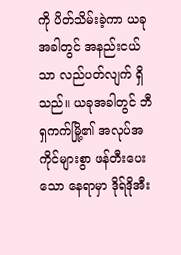ကို ပိတ်သိမ်းခဲ့ကာ ယခုအခါတွင် အနည်းငယ်သာ လည်ပတ်လျက် ရှိသည်။ ယခုအခါတွင် ဘီရှကက်မြို့၏ အလုပ်အကိုင်များစွာ ဖန်တီးပေးသော နေရာမှာ ဒိုရ်ဒိုအီး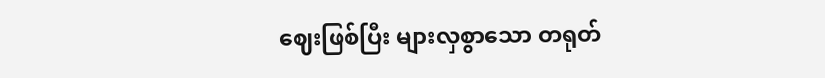ဈေးဖြစ်ပြီး များလှစွာသော တရုတ်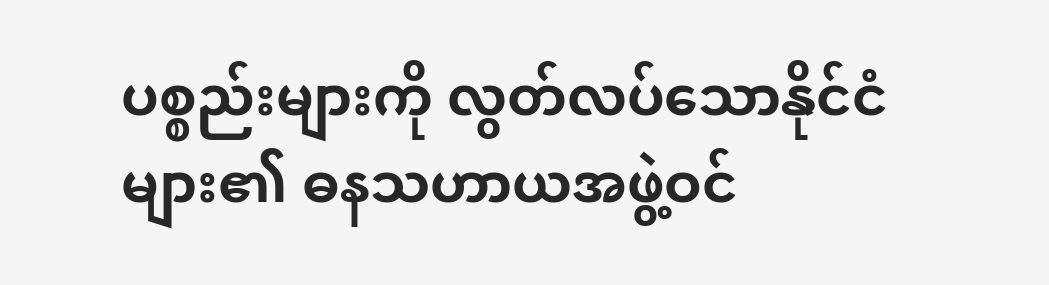ပစ္စည်းများကို လွတ်လပ်သောနိုင်ငံများ၏ ဓနသဟာယအဖွဲ့ဝင်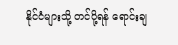နိုင်ငံများသို့ တင်ပို့ရန် ရောင်းချ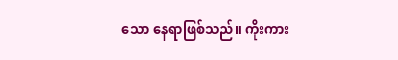သော နေရာဖြစ်သည်။ ကိုးကား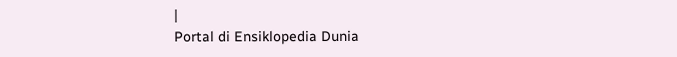|
Portal di Ensiklopedia Dunia